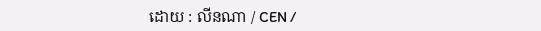ដោយ : លីនណា / CEN /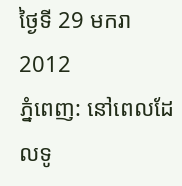ថ្ងៃទី 29 មករា 2012
ភ្នំពេញ: នៅពេលដែលទូ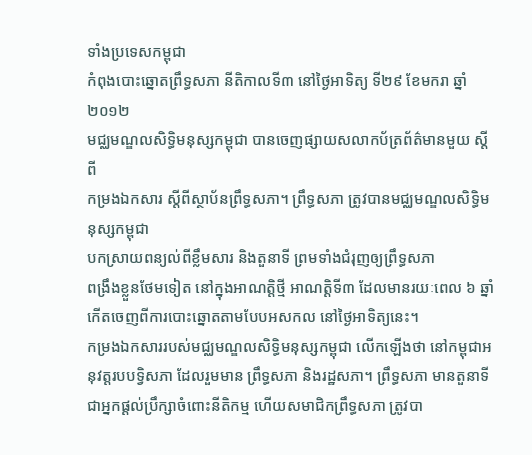ទាំងប្រទេសកម្ពុជា
កំពុងបោះឆ្នោតព្រឹទ្ធសភា នីតិកាលទី៣ នៅថ្ងៃអាទិត្យ ទី២៩ ខែមករា ឆ្នាំ២០១២
មជ្ឈមណ្ឌលសិទ្ធិមនុស្សកម្ពុជា បានចេញផ្សាយសលាកប័ត្រព័ត៌មានមួយ ស្តីពី
កម្រងឯកសារ ស្តីពីស្ថាប័នព្រឹទ្ធសភា។ ព្រឹទ្ធសភា ត្រូវបានមជ្ឈមណ្ឌលសិទ្ធិមនុស្សកម្ពុជា
បកស្រាយពន្យល់ពីខ្លឹមសារ និងតួនាទី ព្រមទាំងជំរុញឲ្យព្រឹទ្ធសភា
ពង្រឹងខ្លួនថែមទៀត នៅក្នុងអាណត្តិថ្មី អាណត្តិទី៣ ដែលមានរយៈពេល ៦ ឆ្នាំ
កើតចេញពីការបោះឆ្នោតតាមបែបអសកល នៅថ្ងៃអាទិត្យនេះ។
កម្រងឯកសាររបស់មជ្ឈមណ្ឌលសិទ្ធិមនុស្សកម្ពុជា លើកឡើងថា នៅកម្ពុជាអនុវត្តរបបទ្វិសភា ដែលរួមមាន ព្រឹទ្ធសភា និងរដ្ឋសភា។ ព្រឹទ្ធសភា មានតួនាទីជាអ្នកផ្ដល់ប្រឹក្សាចំពោះនីតិកម្ម ហើយសមាជិកព្រឹទ្ធសភា ត្រូវបា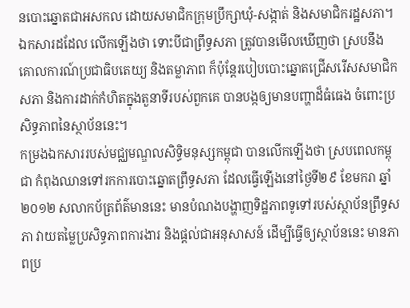នបោះឆ្នោតជាអសកល ដោយសមាជិកក្រុមប្រឹក្សាឃុំ-សង្កាត់ និងសមាជិករដ្ឋសភា។
ឯកសារដដែល លើកឡើងថា ទោះបីជាព្រឹទ្ធសភា ត្រូវបានមើលឃើញថា ស្របនឹងគោលការណ៍ប្រជាធិបតេយ្យ និងតម្លាភាព ក៏ប៉ុន្តែរបៀបបោះឆ្នោតជ្រើសរើសសមាជិកសភា និងការដាក់កំហិតក្នុងតួនាទីរបស់ពួកគេ បានបង្កឲ្យមានបញ្ហាដ៏ធំធេង ចំពោះប្រសិទ្ធភាពនៃស្ថាប័ននេះ។
កម្រងឯកសាររបស់មជ្ឈមណ្ឌលសិទ្ធិមនុស្សកម្ពុជា បានលើកឡើងថា ស្របពេលកម្ពុជា កំពុងឈានទៅរកការបោះឆ្នោតព្រឹទ្ធសភា ដែលធ្វើឡើងនៅថ្ងៃទី២៩ ខែមករា ឆ្នាំ២០១២ សលាកប័ត្រព័ត៌មាននេះ មានបំណងបង្ហាញទិដ្ឋភាពទូទៅរបស់ស្ថាប័នព្រឹទ្ធសភា វាយតម្លៃប្រសិទ្ធភាពការងារ និងផ្ដល់ជាអនុសាសន៍ ដើម្បីធ្វើឲ្យស្ថាប័ននេះ មានភាពប្រ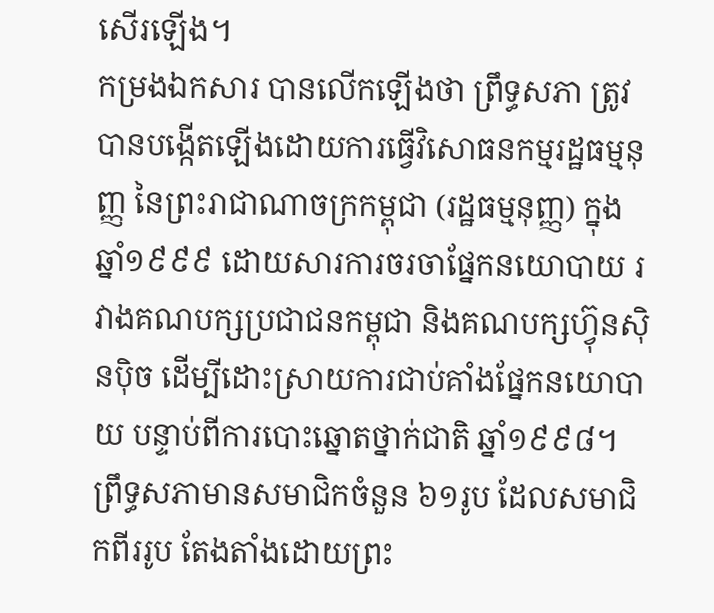សើរឡើង។
កម្រងឯកសារ បានលើកឡើងថា ព្រឹទ្ធសភា ត្រូវបានបង្កើតឡើងដោយការធ្វើវិសោធនកម្មរដ្ឋធម្មនុញ្ញ នៃព្រះរាជាណាចក្រកម្ពុជា (រដ្ឋធម្មនុញ្ញ) ក្នុងឆ្នាំ១៩៩៩ ដោយសារការចរចាផ្នែកនយោបាយ រវាងគណបក្សប្រជាជនកម្ពុជា និងគណបក្សហ្វ៊ុនស៊ិនប៉ិច ដើម្បីដោះស្រាយការជាប់គាំងផ្នែកនយោបាយ បន្ទាប់ពីការបោះឆ្នោតថ្នាក់ជាតិ ឆ្នាំ១៩៩៨។
ព្រឹទ្ធសភាមានសមាជិកចំនួន ៦១រូប ដែលសមាជិកពីររូប តែងតាំងដោយព្រះ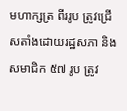មហាក្សត្រ ពីររូប ត្រូវជ្រើសតាំងដោយរដ្ឋសភា និងសមាជិក ៥៧ រូប ត្រូវ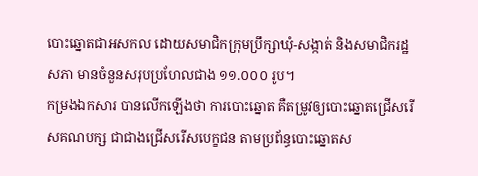បោះឆ្នោតជាអសកល ដោយសមាជិកក្រុមប្រឹក្សាឃុំ-សង្កាត់ និងសមាជិករដ្ឋសភា មានចំនួនសរុបប្រហែលជាង ១១.០០០ រូប។
កម្រងឯកសារ បានលើកឡើងថា ការបោះឆ្នោត គឺតម្រូវឲ្យបោះឆ្នោតជ្រើសរើសគណបក្ស ជាជាងជ្រើសរើសបេក្ខជន តាមប្រព័ន្ធបោះឆ្នោតស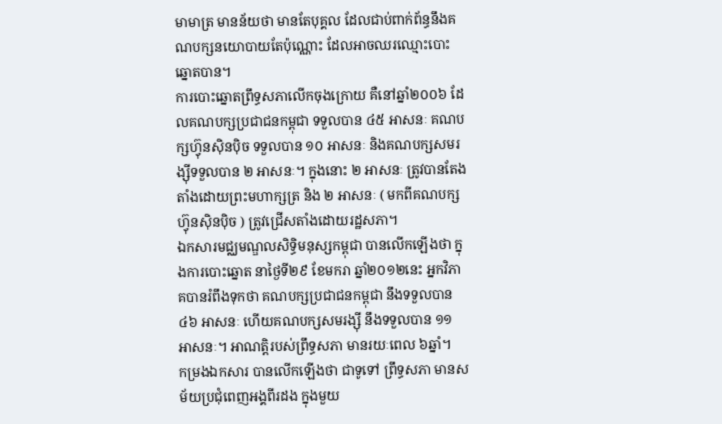មាមាត្រ មានន័យថា មានតែបុគ្គល ដែលជាប់ពាក់ព័ន្ធនឹងគណបក្សនយោបាយតែប៉ុណ្ណោះ ដែលអាចឈរឈ្មោះបោះឆ្នោតបាន។
ការបោះឆ្នោតព្រឹទ្ធសភាលើកចុងក្រោយ គឺនៅឆ្នាំ២០០៦ ដែលគណបក្សប្រជាជនកម្ពុជា ទទួលបាន ៤៥ អាសនៈ គណបក្សហ្វ៊ុនស៊ិនប៉ិច ទទួលបាន ១០ អាសនៈ និងគណបក្សសមរង្ស៊ីទទួលបាន ២ អាសនៈ។ ក្នុងនោះ ២ អាសនៈ ត្រូវបានតែងតាំងដោយព្រះមហាក្សត្រ និង ២ អាសនៈ ( មកពីគណបក្សហ្វ៊ុនស៊ិនប៉ិច ) ត្រូវជ្រើសតាំងដោយរដ្ឋសភា។
ឯកសារមជ្ឈមណ្ឌលសិទ្ធិមនុស្សកម្ពុជា បានលើកឡើងថា ក្នុងការបោះឆ្នោត នាថ្ងៃទី២៩ ខែមករា ឆ្នាំ២០១២នេះ អ្នកវិភាគបានរំពឹងទុកថា គណបក្សប្រជាជនកម្ពុជា នឹងទទួលបាន ៤៦ អាសនៈ ហើយគណបក្សសមរង្ស៊ី នឹងទទួលបាន ១១ អាសនៈ។ អាណត្តិរបស់ព្រឹទ្ធសភា មានរយៈពេល ៦ឆ្នាំ។
កម្រងឯកសារ បានលើកឡើងថា ជាទូទៅ ព្រឹទ្ធសភា មានសម័យប្រជុំពេញអង្គពីរដង ក្នុងមួយ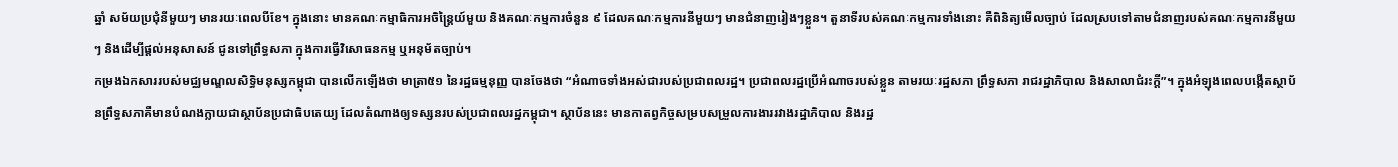ឆ្នាំ សម័យប្រជុំនីមួយៗ មានរយៈពេលបីខែ។ ក្នុងនោះ មានគណៈកម្មាធិការអចិន្ត្រៃយ៍មួយ និងគណៈកម្មការចំនួន ៩ ដែលគណៈកម្មការនីមួយៗ មានជំនាញរៀងៗខ្លួន។ តួនាទីរបស់គណៈកម្មការទាំងនោះ គឺពិនិត្យមើលច្បាប់ ដែលស្របទៅតាមជំនាញរបស់គណៈកម្មការនីមួយៗ និងដើម្បីផ្ដល់អនុសាសន៍ ជូនទៅព្រឹទ្ធសភា ក្នុងការធ្វើវិសោធនកម្ម ឬអនុម័តច្បាប់។
កម្រងឯកសាររបស់មជ្ឈមណ្ឌលសិទ្ធិមនុស្សកម្ពុជា បានលើកឡើងថា មាត្រា៥១ នៃរដ្ឋធម្មនុញ្ញ បានចែងថា “អំណាចទាំងអស់ជារបស់ប្រជាពលរដ្ឋ។ ប្រជាពលរដ្ឋប្រើអំណាចរបស់ខ្លួន តាមរយៈរដ្ឋសភា ព្រឹទ្ធសភា រាជរដ្ឋាភិបាល និងសាលាជំរះក្ដី”។ ក្នុងអំឡុងពេលបង្កើតស្ថាប័នព្រឹទ្ធសភាគឺមានបំណងក្លាយជាស្ថាប័នប្រជាធិបតេយ្យ ដែលតំណាងឲ្យទស្សនរបស់ប្រជាពលរដ្ឋកម្ពុជា។ ស្ថាប័ននេះ មានកាតព្វកិច្ចសម្របសម្រួលការងាររវាងរដ្ឋាភិបាល និងរដ្ឋ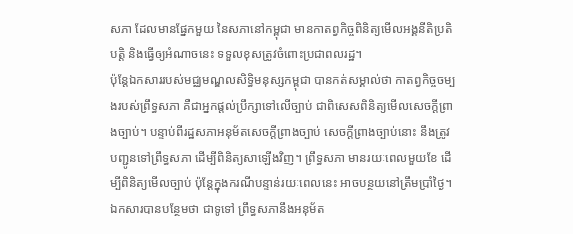សភា ដែលមានផ្នែកមួយ នៃសភានៅកម្ពុជា មានកាតព្វកិច្ចពិនិត្យមើលអង្គនីតិប្រតិបត្តិ និងធ្វើឲ្យអំណាចនេះ ទទួលខុសត្រូវចំពោះប្រជាពលរដ្ឋ។
ប៉ុន្តែឯកសាររបស់មជ្ឈមណ្ឌលសិទ្ធិមនុស្សកម្ពុជា បានកត់សម្គាល់ថា កាតព្វកិច្ចចម្បងរបស់ព្រឹទ្ធសភា គឺជាអ្នកផ្ដល់ប្រឹក្សាទៅលើច្បាប់ ជាពិសេសពិនិត្យមើលសេចក្ដីព្រាងច្បាប់។ បន្ទាប់ពីរដ្ឋសភាអនុម័តសេចក្ដីព្រាងច្បាប់ សេចក្ដីព្រាងច្បាប់នោះ នឹងត្រូវបញ្ជូនទៅព្រឹទ្ធសភា ដើម្បីពិនិត្យសាឡើងវិញ។ ព្រឹទ្ធសភា មានរយៈពេលមួយខែ ដើម្បីពិនិត្យមើលច្បាប់ ប៉ុន្តែក្នុងករណីបន្ទាន់រយៈពេលនេះ អាចបន្ថយនៅត្រឹមប្រាំថ្ងៃ។
ឯកសារបានបន្ថែមថា ជាទូទៅ ព្រឹទ្ធសភានឹងអនុម័ត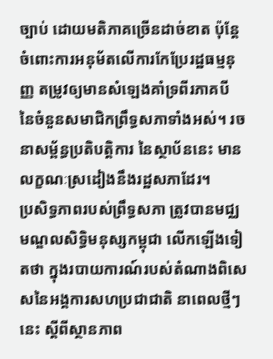ច្បាប់ ដោយមតិភាគច្រើនដាច់ខាត ប៉ុន្តែចំពោះការអនុម័តលើការកែប្រែរដ្ឋធម្មនុញ្ញ តម្រូវឲ្យមានសំឡេងគាំទ្រពីរភាគបី នៃចំនួនសមាជិកព្រឹទ្ធសភាទាំងអស់។ រចនាសម្ព័ន្ធប្រតិបត្តិការ នៃស្ថាប័ននេះ មានលក្ខណៈស្រដៀងនឹងរដ្ឋសភាដែរ។
ប្រសិទ្ធភាពរបស់ព្រឹទ្ធសភា ត្រូវបានមជ្ឈមណ្ឌលសិទ្ធិមនុស្សកម្ពុជា លើកឡើងទៀតថា ក្នុងរបាយការណ៍របស់តំណាងពិសេសនៃអង្គការសហប្រជាជាតិ នាពេលថ្មីៗនេះ ស្ដីពីស្ថានភាព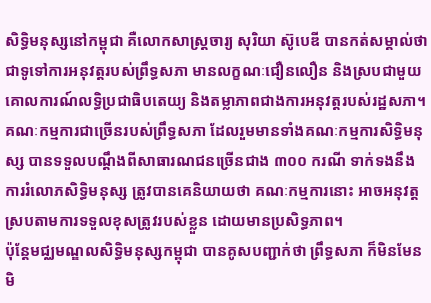សិទ្ធិមនុស្សនៅកម្ពុជា គឺលោកសាស្ដ្រចារ្យ សុរិយា ស៊ូបេឌី បានកត់សម្គាល់ថា ជាទូទៅការអនុវត្តរបស់ព្រឹទ្ធសភា មានលក្ខណៈជឿនលឿន និងស្របជាមួយគោលការណ៍លទ្ធិប្រជាធិបតេយ្យ និងតម្លាភាពជាងការអនុវត្តរបស់រដ្ឋសភា។ គណៈកម្មការជាច្រើនរបស់ព្រឹទ្ធសភា ដែលរួមមានទាំងគណៈកម្មការសិទ្ធិមនុស្ស បានទទួលបណ្ដឹងពីសាធារណជនច្រើនជាង ៣០០ ករណី ទាក់ទងនឹងការរំលោភសិទ្ធិមនុស្ស ត្រូវបានគេនិយាយថា គណៈកម្មការនោះ អាចអនុវត្តស្របតាមការទទួលខុសត្រូវរបស់ខ្លួន ដោយមានប្រសិទ្ធភាព។
ប៉ុន្តែមជ្ឈមណ្ឌលសិទ្ធិមនុស្សកម្ពុជា បានគូសបញ្ជាក់ថា ព្រឹទ្ធសភា ក៏មិនមែនមិ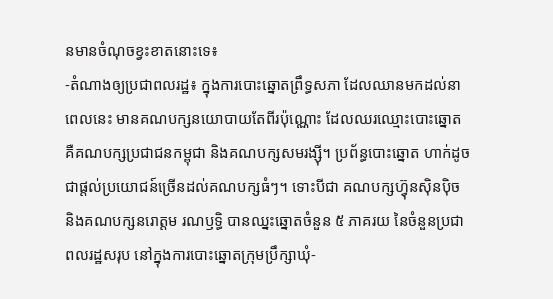នមានចំណុចខ្វះខាតនោះទេ៖
-តំណាងឲ្យប្រជាពលរដ្ឋ៖ ក្នុងការបោះឆ្នោតព្រឹទ្ធសភា ដែលឈានមកដល់នាពេលនេះ មានគណបក្សនយោបាយតែពីរប៉ុណ្ណោះ ដែលឈរឈ្មោះបោះឆ្នោត គឺគណបក្សប្រជាជនកម្ពុជា និងគណបក្សសមរង្ស៊ី។ ប្រព័ន្ធបោះឆ្នោត ហាក់ដូចជាផ្ដល់ប្រយោជន៍ច្រើនដល់គណបក្សធំៗ។ ទោះបីជា គណបក្សហ្វ៊ុនស៊ិនប៉ិច និងគណបក្សនរោត្តម រណឫទ្ធិ បានឈ្នះឆ្នោតចំនួន ៥ ភាគរយ នៃចំនួនប្រជាពលរដ្ឋសរុប នៅក្នុងការបោះឆ្នោតក្រុមប្រឹក្សាឃុំ-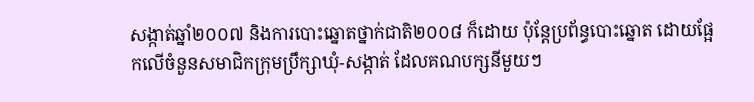សង្កាត់ឆ្នាំ២០០៧ និងការបោះឆ្នោតថ្នាក់ជាតិ២០០៨ ក៏ដោយ ប៉ុន្តែប្រព័ន្ធបោះឆ្នោត ដោយផ្អែកលើចំនួនសមាជិកក្រុមប្រឹក្សាឃុំ-សង្កាត់ ដែលគណបក្សនីមួយៗ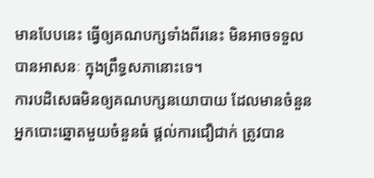មានបែបនេះ ធ្វើឲ្យគណបក្សទាំងពីរនេះ មិនអាចទទួលបានអាសនៈ ក្នុងព្រឹទ្ធសភានោះទេ។
ការបដិសេធមិនឲ្យគណបក្សនយោបាយ ដែលមានចំនួនអ្នកបោះឆ្នោតមួយចំនួនធំ ផ្ដល់ការជឿជាក់ ត្រូវបាន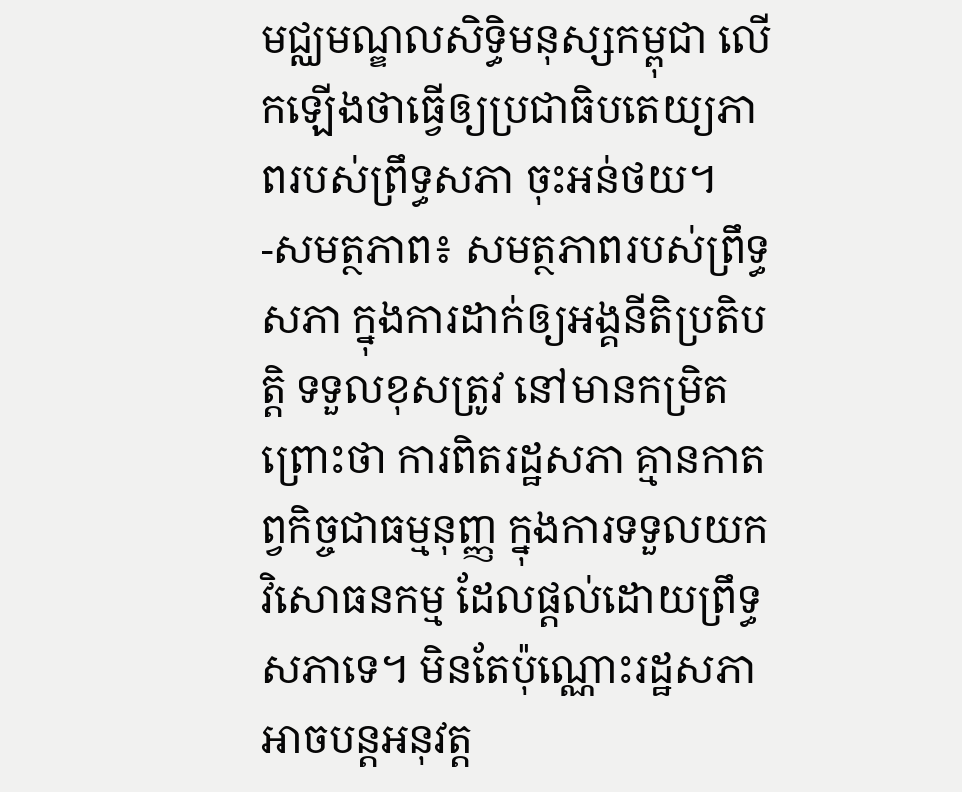មជ្ឈមណ្ឌលសិទ្ធិមនុស្សកម្ពុជា លើកឡើងថាធ្វើឲ្យប្រជាធិបតេយ្យភាពរបស់ព្រឹទ្ធសភា ចុះអន់ថយ។
-សមត្ថភាព៖ សមត្ថភាពរបស់ព្រឹទ្ធសភា ក្នុងការដាក់ឲ្យអង្គនីតិប្រតិបត្តិ ទទួលខុសត្រូវ នៅមានកម្រិត ព្រោះថា ការពិតរដ្ឋសភា គ្មានកាតព្វកិច្ចជាធម្មនុញ្ញ ក្នុងការទទួលយកវិសោធនកម្ម ដែលផ្ដល់ដោយព្រឹទ្ធសភាទេ។ មិនតែប៉ុណ្ណោះរដ្ឋសភា អាចបន្តអនុវត្ត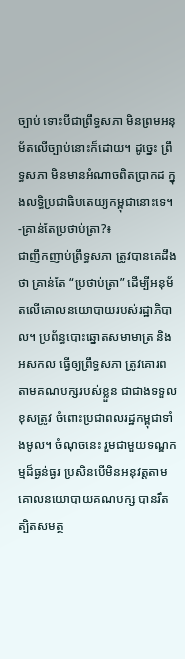ច្បាប់ ទោះបីជាព្រឹទ្ធសភា មិនព្រមអនុម័តលើច្បាប់នោះក៏ដោយ។ ដូច្នេះ ព្រឹទ្ធសភា មិនមានអំណាចពិតប្រាកដ ក្នុងលទ្ធិប្រជាធិបតេយ្យកម្ពុជានោះទេ។
-គ្រាន់តែប្រថាប់ត្រា?៖
ជាញឹកញាប់ព្រឹទ្ធសភា ត្រូវបានគេដឹងថា គ្រាន់តែ “ប្រថាប់ត្រា” ដើម្បីអនុម័តលើគោលនយោបាយរបស់រដ្ឋាភិបាល។ ប្រព័ន្ធបោះឆ្នោតសមាមាត្រ និងអសកល ធ្វើឲ្យព្រឹទ្ធសភា ត្រូវគោរពតាមគណបក្សរបស់ខ្លួន ជាជាងទទួលខុសត្រូវ ចំពោះប្រជាពលរដ្ឋកម្ពុជាទាំងមូល។ ចំណុចនេះ រួមជាមួយទណ្ឌកម្មដ៏ធ្ងន់ធ្ងរ ប្រសិនបើមិនអនុវត្តតាមគោលនយោបាយគណបក្ស បានរឹតត្បិតសមត្ថ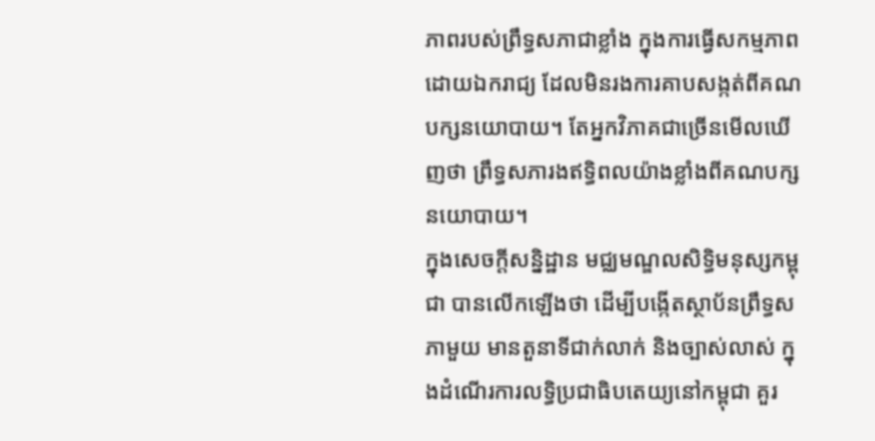ភាពរបស់ព្រឹទ្ធសភាជាខ្លាំង ក្នុងការធ្វើសកម្មភាពដោយឯករាជ្យ ដែលមិនរងការគាបសង្កត់ពីគណបក្សនយោបាយ។ តែអ្នកវិភាគជាច្រើនមើលឃើញថា ព្រឹទ្ធសភារងឥទ្ធិពលយ៉ាងខ្លាំងពីគណបក្សនយោបាយ។
ក្នុងសេចក្តីសន្និដ្ឋាន មជ្ឈមណ្ឌលសិទ្ធិមនុស្សកម្ពុជា បានលើកឡើងថា ដើម្បីបង្កើតស្ថាប័នព្រឹទ្ធសភាមួយ មានតួនាទីជាក់លាក់ និងច្បាស់លាស់ ក្នុងដំណើរការលទ្ធិប្រជាធិបតេយ្យនៅកម្ពុជា គួរ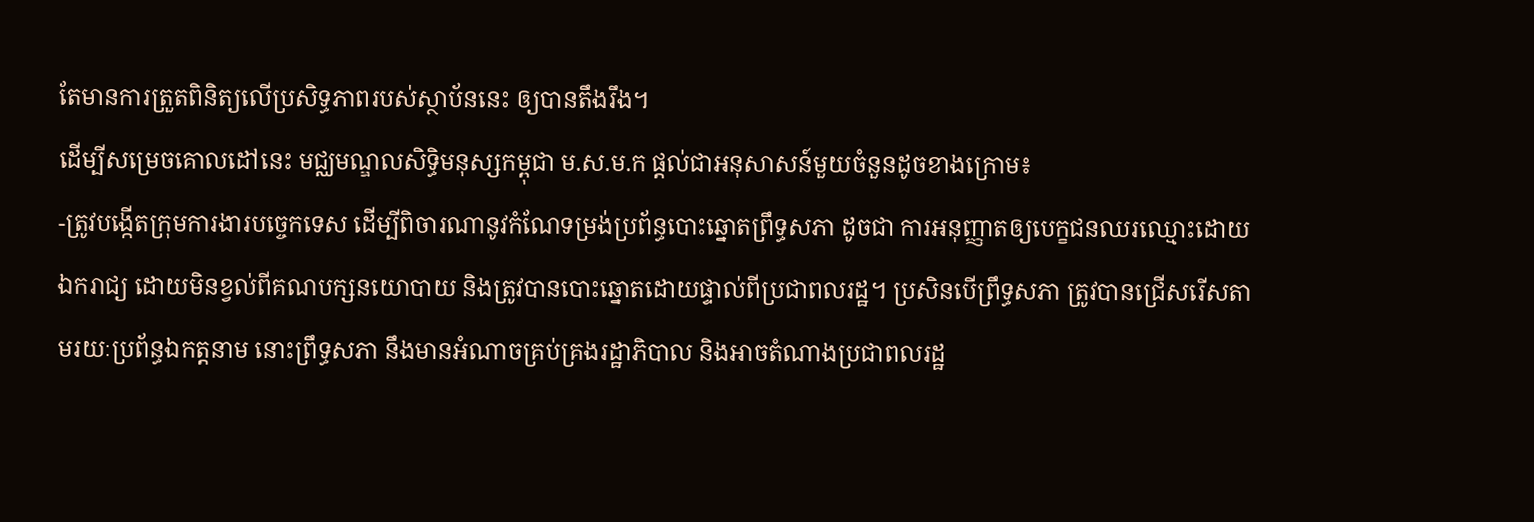តែមានការត្រួតពិនិត្យលើប្រសិទ្ធភាពរបស់ស្ថាប័ននេះ ឲ្យបានតឹងរឹង។
ដើម្បីសម្រេចគោលដៅនេះ មជ្ឈមណ្ឌលសិទ្ធិមនុស្សកម្ពុជា ម.ស.ម.ក ផ្ដល់ជាអនុសាសន៍មួយចំនួនដូចខាងក្រោម៖
-ត្រូវបង្កើតក្រុមការងារបច្ចេកទេស ដើម្បីពិចារណានូវកំណែទម្រង់ប្រព័ន្ធបោះឆ្នោតព្រឹទ្ធសភា ដូចជា ការអនុញ្ញាតឲ្យបេក្ខជនឈរឈ្មោះដោយឯករាជ្យ ដោយមិនខ្វល់ពីគណបក្សនយោបាយ និងត្រូវបានបោះឆ្នោតដោយផ្ទាល់ពីប្រជាពលរដ្ឋ។ ប្រសិនបើព្រឹទ្ធសភា ត្រូវបានជ្រើសរើសតាមរយៈប្រព័ន្ធឯកត្តនាម នោះព្រឹទ្ធសភា នឹងមានអំណាចគ្រប់គ្រងរដ្ឋាភិបាល និងអាចតំណាងប្រជាពលរដ្ឋ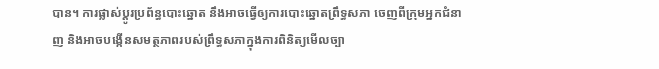បាន។ ការផ្លាស់ប្ដូរប្រព័ន្ធបោះឆ្នោត នឹងអាចធ្វើឲ្យការបោះឆ្នោតព្រឹទ្ធសភា ចេញពីក្រុមអ្នកជំនាញ និងអាចបង្កើនសមត្ថភាពរបស់ព្រឹទ្ធសភាក្នុងការពិនិត្យមើលច្បា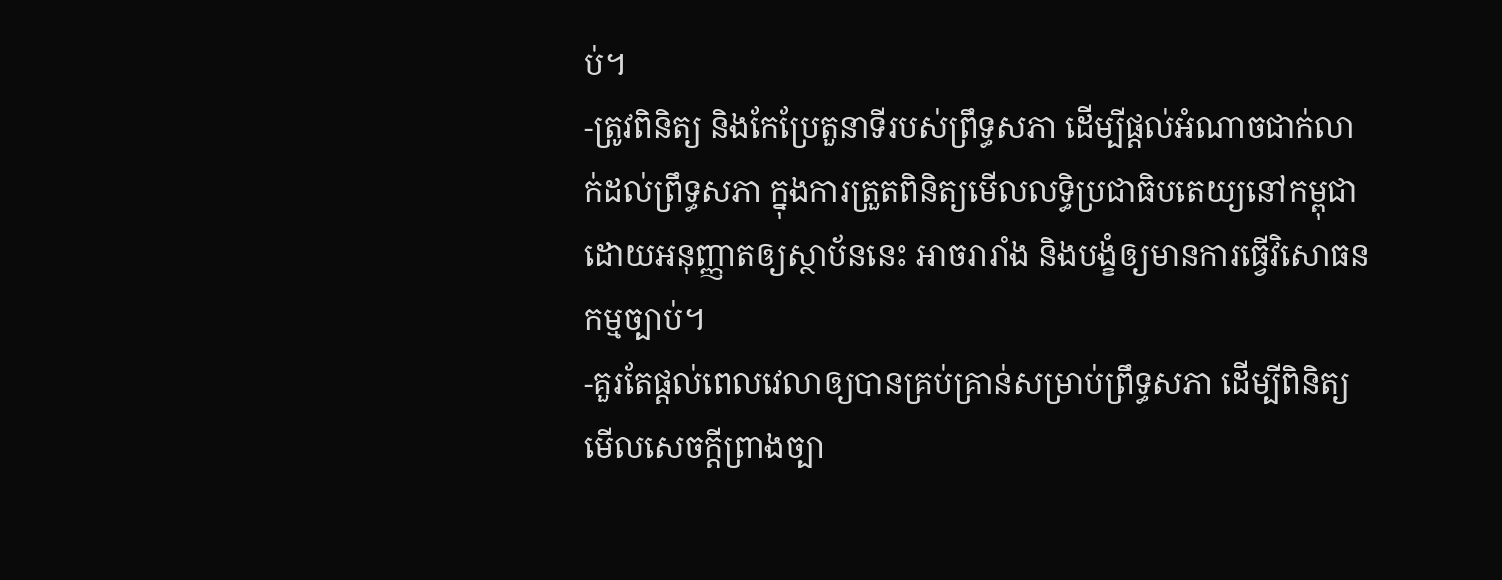ប់។
-ត្រូវពិនិត្យ និងកែប្រែតួនាទីរបស់ព្រឹទ្ធសភា ដើម្បីផ្ដល់អំណាចជាក់លាក់ដល់ព្រឹទ្ធសភា ក្នុងការត្រួតពិនិត្យមើលលទ្ធិប្រជាធិបតេយ្យនៅកម្ពុជា ដោយអនុញ្ញាតឲ្យស្ថាប័ននេះ អាចរារាំង និងបង្ខំឲ្យមានការធ្វើវិសោធនកម្មច្បាប់។
-គួរតែផ្ដល់ពេលវេលាឲ្យបានគ្រប់គ្រាន់សម្រាប់ព្រឹទ្ធសភា ដើម្បីពិនិត្យមើលសេចក្ដីព្រាងច្បា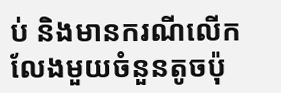ប់ និងមានករណីលើកលែងមួយចំនួនតូចប៉ុ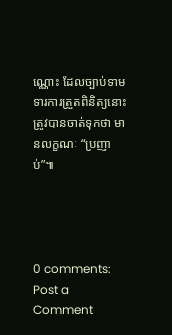ណ្ណោះ ដែលច្បាប់ទាមទារការត្រួតពិនិត្យនោះ ត្រូវបានចាត់ទុកថា មានលក្ខណៈ “ប្រញាប់”៕




0 comments:
Post a Comment